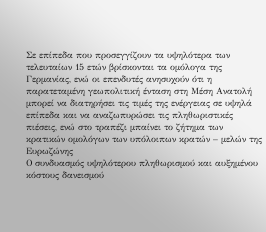Σε επίπεδα που προσεγγίζουν τα υψηλότερα των τελευταίων 15 ετών βρίσκονται τα ομόλογα της Γερμανίας, ενώ οι επενδυτές ανησυχούν ότι η παρατεταμένη γεωπολιτική ένταση στη Μέση Ανατολή μπορεί να διατηρήσει τις τιμές της ενέργειας σε υψηλά επίπεδα και να αναζωπυρώσει τις πληθωριστικές πιέσεις, ενώ στο τραπέζι μπαίνει το ζήτημα των κρατικών ομολόγων των υπόλοιπων κρατών – μελών της Ευρωζώνης
Ο συνδυασμός υψηλότερου πληθωρισμού και αυξημένου κόστους δανεισμού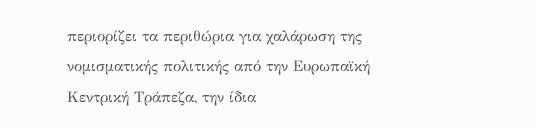περιορίζει τα περιθώρια για χαλάρωση της νομισματικής πολιτικής από την Ευρωπαϊκή Κεντρική Τράπεζα, την ίδια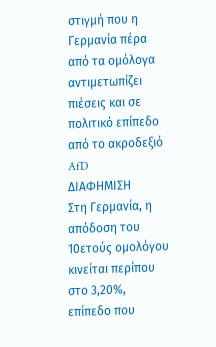στιγμή που η Γερμανία πέρα από τα ομόλογα αντιμετωπίζει πιέσεις και σε πολιτικό επίπεδο από το ακροδεξιό AfD
ΔΙΑΦΗΜΙΣΗ
Στη Γερμανία, η απόδοση του 10ετούς ομολόγου κινείται περίπου στο 3,20%, επίπεδο που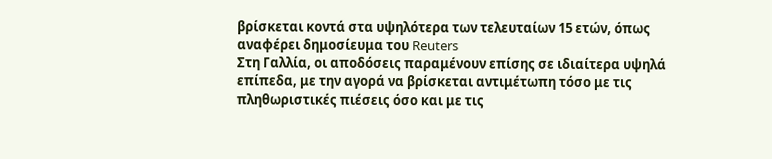βρίσκεται κοντά στα υψηλότερα των τελευταίων 15 ετών, όπως αναφέρει δημοσίευμα του Reuters
Στη Γαλλία, οι αποδόσεις παραμένουν επίσης σε ιδιαίτερα υψηλά επίπεδα, με την αγορά να βρίσκεται αντιμέτωπη τόσο με τις πληθωριστικές πιέσεις όσο και με τις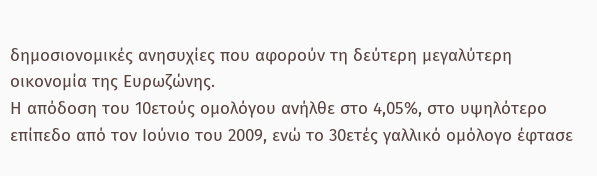δημοσιονομικές ανησυχίες που αφορούν τη δεύτερη μεγαλύτερη οικονομία της Ευρωζώνης.
Η απόδοση του 10ετούς ομολόγου ανήλθε στο 4,05%, στο υψηλότερο επίπεδο από τον Ιούνιο του 2009, ενώ το 30ετές γαλλικό ομόλογο έφτασε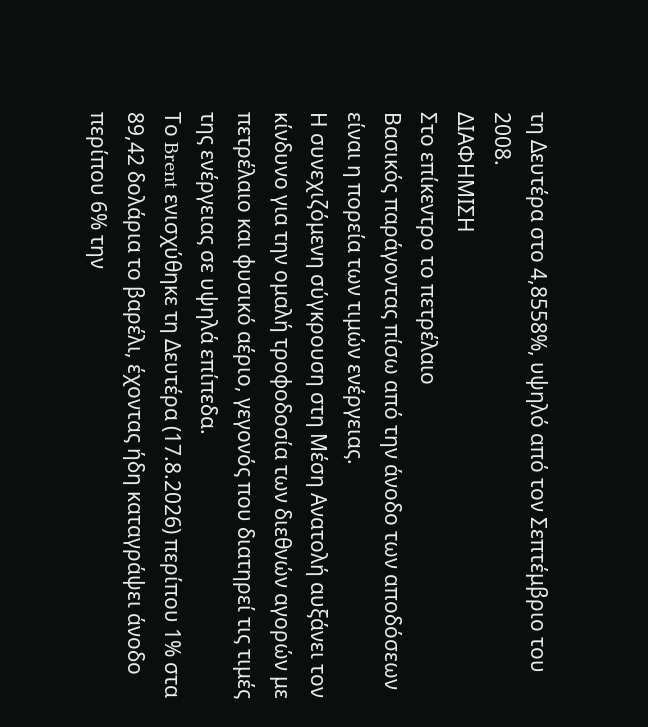τη Δευτέρα στο 4,8558%, υψηλό από τον Σεπτέμβριο του 2008.
ΔΙΑΦΗΜΙΣΗ
Στο επίκεντρο το πετρέλαιο
Βασικός παράγοντας πίσω από την άνοδο των αποδόσεων είναι η πορεία των τιμών ενέργειας.
Η συνεχιζόμενη σύγκρουση στη Μέση Ανατολή αυξάνει τον κίνδυνο για την ομαλή τροφοδοσία των διεθνών αγορών με πετρέλαιο και φυσικό αέριο, γεγονός που διατηρεί τις τιμές της ενέργειας σε υψηλά επίπεδα.
Το Brent ενισχύθηκε τη Δευτέρα (17.8.2026) περίπου 1% στα 89,42 δολάρια το βαρέλι, έχοντας ήδη καταγράψει άνοδο περίπου 6% την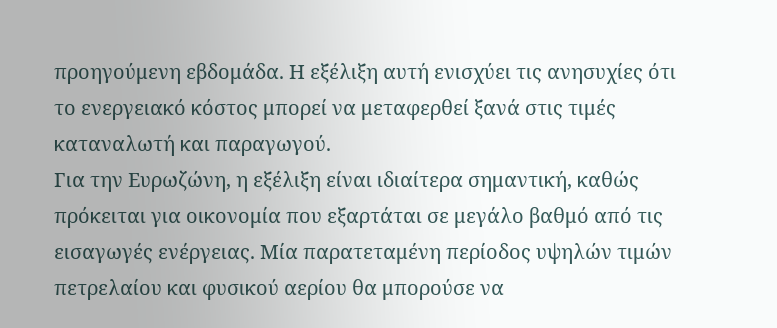προηγούμενη εβδομάδα. Η εξέλιξη αυτή ενισχύει τις ανησυχίες ότι το ενεργειακό κόστος μπορεί να μεταφερθεί ξανά στις τιμές καταναλωτή και παραγωγού.
Για την Ευρωζώνη, η εξέλιξη είναι ιδιαίτερα σημαντική, καθώς πρόκειται για οικονομία που εξαρτάται σε μεγάλο βαθμό από τις εισαγωγές ενέργειας. Μία παρατεταμένη περίοδος υψηλών τιμών πετρελαίου και φυσικού αερίου θα μπορούσε να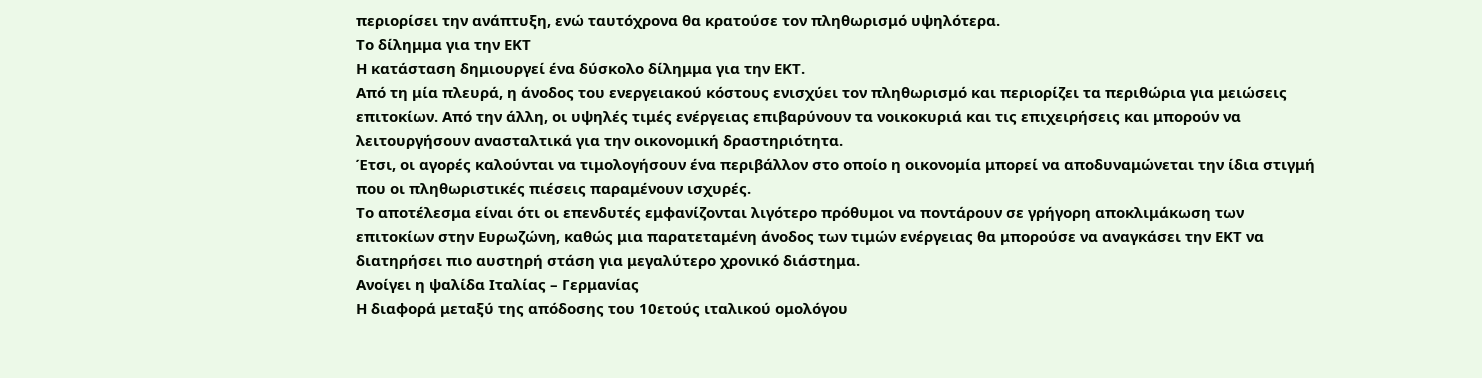περιορίσει την ανάπτυξη, ενώ ταυτόχρονα θα κρατούσε τον πληθωρισμό υψηλότερα.
Το δίλημμα για την ΕΚΤ
Η κατάσταση δημιουργεί ένα δύσκολο δίλημμα για την ΕΚΤ.
Από τη μία πλευρά, η άνοδος του ενεργειακού κόστους ενισχύει τον πληθωρισμό και περιορίζει τα περιθώρια για μειώσεις επιτοκίων. Από την άλλη, οι υψηλές τιμές ενέργειας επιβαρύνουν τα νοικοκυριά και τις επιχειρήσεις και μπορούν να λειτουργήσουν ανασταλτικά για την οικονομική δραστηριότητα.
Έτσι, οι αγορές καλούνται να τιμολογήσουν ένα περιβάλλον στο οποίο η οικονομία μπορεί να αποδυναμώνεται την ίδια στιγμή που οι πληθωριστικές πιέσεις παραμένουν ισχυρές.
Το αποτέλεσμα είναι ότι οι επενδυτές εμφανίζονται λιγότερο πρόθυμοι να ποντάρουν σε γρήγορη αποκλιμάκωση των επιτοκίων στην Ευρωζώνη, καθώς μια παρατεταμένη άνοδος των τιμών ενέργειας θα μπορούσε να αναγκάσει την ΕΚΤ να διατηρήσει πιο αυστηρή στάση για μεγαλύτερο χρονικό διάστημα.
Ανοίγει η ψαλίδα Ιταλίας – Γερμανίας
Η διαφορά μεταξύ της απόδοσης του 10ετούς ιταλικού ομολόγου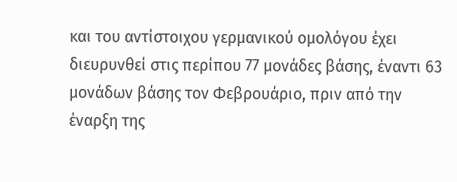και του αντίστοιχου γερμανικού ομολόγου έχει διευρυνθεί στις περίπου 77 μονάδες βάσης, έναντι 63 μονάδων βάσης τον Φεβρουάριο, πριν από την έναρξη της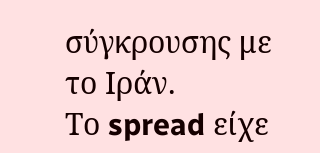σύγκρουσης με το Ιράν.
Το spread είχε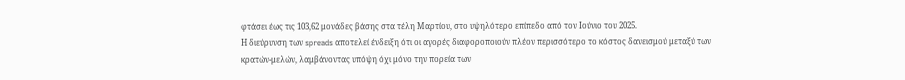φτάσει έως τις 103,62 μονάδες βάσης στα τέλη Μαρτίου, στο υψηλότερο επίπεδο από τον Ιούνιο του 2025.
Η διεύρυνση των spreads αποτελεί ένδειξη ότι οι αγορές διαφοροποιούν πλέον περισσότερο το κόστος δανεισμού μεταξύ των κρατών-μελών, λαμβάνοντας υπόψη όχι μόνο την πορεία των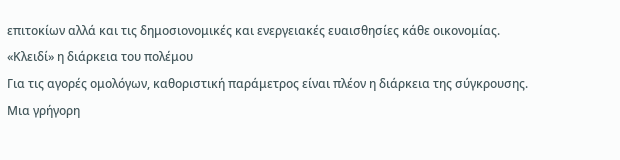επιτοκίων αλλά και τις δημοσιονομικές και ενεργειακές ευαισθησίες κάθε οικονομίας.
«Κλειδί» η διάρκεια του πολέμου
Για τις αγορές ομολόγων, καθοριστική παράμετρος είναι πλέον η διάρκεια της σύγκρουσης.
Μια γρήγορη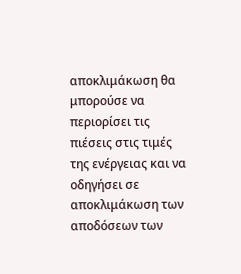αποκλιμάκωση θα μπορούσε να περιορίσει τις πιέσεις στις τιμές της ενέργειας και να οδηγήσει σε αποκλιμάκωση των αποδόσεων των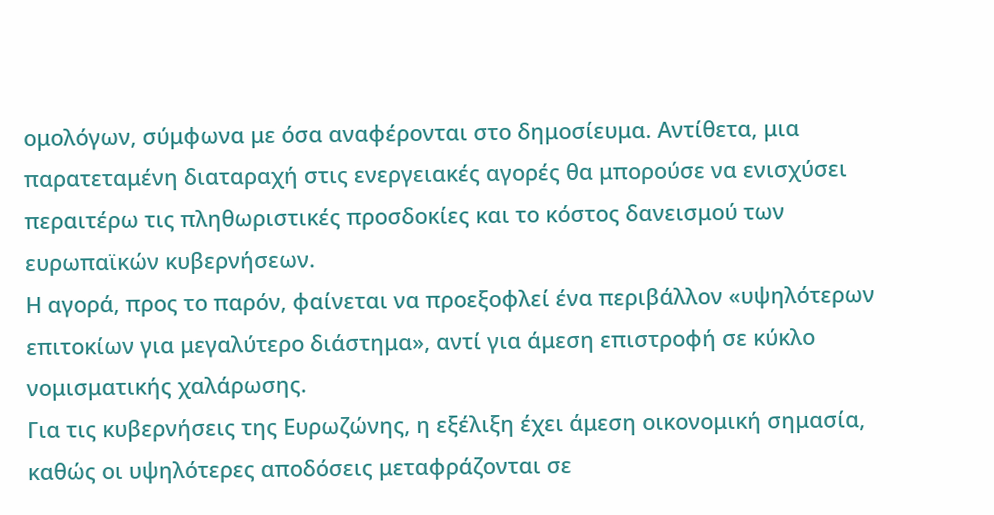ομολόγων, σύμφωνα με όσα αναφέρονται στο δημοσίευμα. Αντίθετα, μια παρατεταμένη διαταραχή στις ενεργειακές αγορές θα μπορούσε να ενισχύσει περαιτέρω τις πληθωριστικές προσδοκίες και το κόστος δανεισμού των ευρωπαϊκών κυβερνήσεων.
Η αγορά, προς το παρόν, φαίνεται να προεξοφλεί ένα περιβάλλον «υψηλότερων επιτοκίων για μεγαλύτερο διάστημα», αντί για άμεση επιστροφή σε κύκλο νομισματικής χαλάρωσης.
Για τις κυβερνήσεις της Ευρωζώνης, η εξέλιξη έχει άμεση οικονομική σημασία, καθώς οι υψηλότερες αποδόσεις μεταφράζονται σε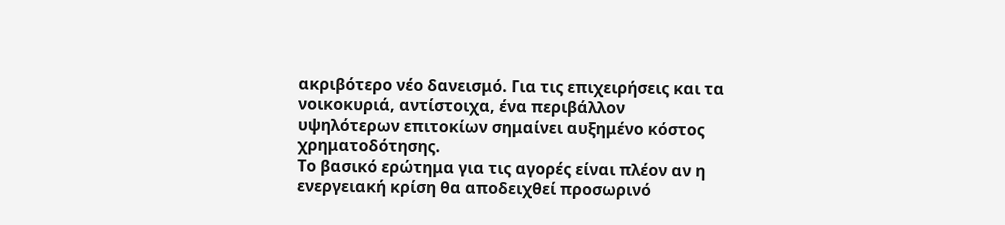ακριβότερο νέο δανεισμό. Για τις επιχειρήσεις και τα νοικοκυριά, αντίστοιχα, ένα περιβάλλον υψηλότερων επιτοκίων σημαίνει αυξημένο κόστος χρηματοδότησης.
Το βασικό ερώτημα για τις αγορές είναι πλέον αν η ενεργειακή κρίση θα αποδειχθεί προσωρινό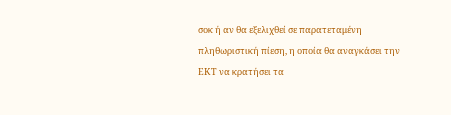σοκ ή αν θα εξελιχθεί σε παρατεταμένη πληθωριστική πίεση, η οποία θα αναγκάσει την ΕΚΤ να κρατήσει τα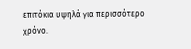επιτόκια υψηλά για περισσότερο χρόνο.